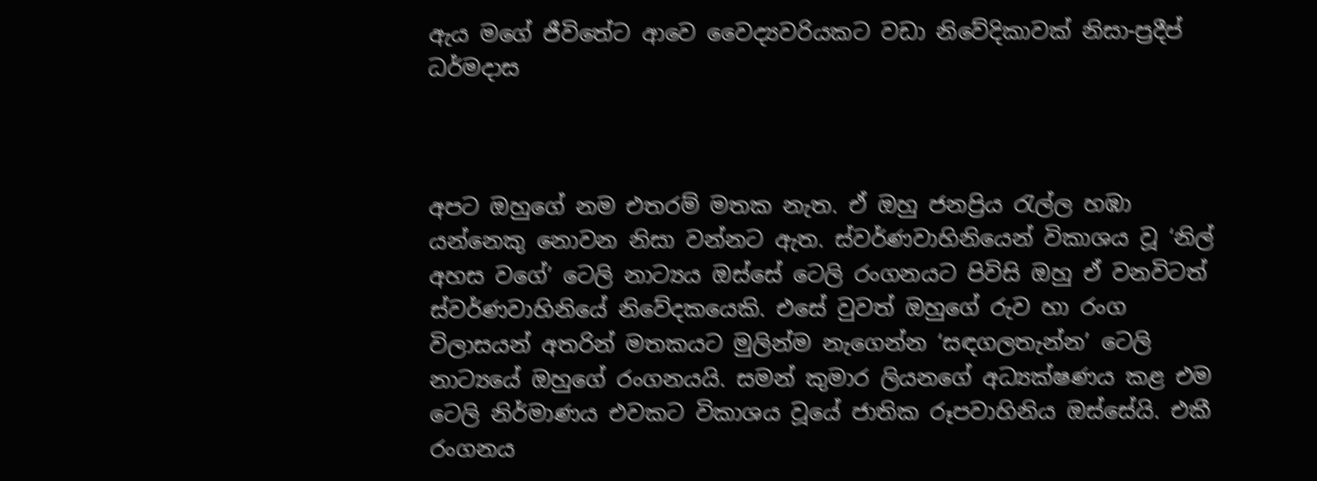ඇය මගේ ජීවිතේට ආවෙ වෛද්‍යවරියකට වඩා නිවේදිකාවක් නිසා-ප්‍රදීප් ධර්මදාස



අපට ඔහුගේ නම එතරම් මතක නැත. ඒ ඔහු ජනප්‍රිය රැල්ල හඹා යන්නෙකු නොවන නිසා වන්නට ඇත. ස්වර්ණවාහිනියෙන් විකාශය වූ ‘නිල් අහස වගේ’ ටෙලි නාට්‍යය ඔස්සේ ටෙලි රංගනයට පිවිසි ඔහු ඒ වනවිටත් ස්වර්ණවාහිනියේ නිවේදකයෙකි. එසේ වුවත් ඔහුගේ රුව හා රංග විලාසයන් අතරින් මතකයට මුලින්ම නැගෙන්න ‘සඳගලතැන්න’ ටෙලි නාට්‍යයේ ඔහුගේ රංගනයයි. සමන් කුමාර ලියනගේ අධ්‍යක්ෂණය කළ එම ටෙලි නිර්මාණය එවකට විකාශය වූයේ ජාතික රූපවාහිනිය ඔස්සේයි. එකී රංගනය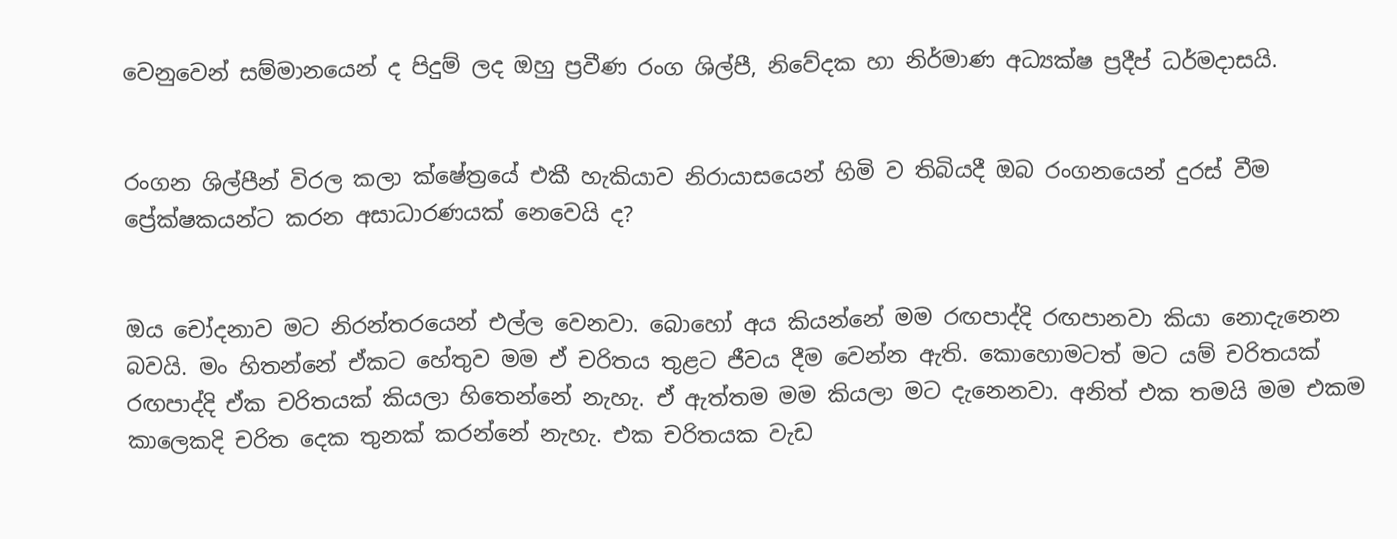වෙනුවෙන් සම්මානයෙන් ද පිදුම් ලද ඔහු ප්‍රවීණ රංග ශිල්පී, නිවේදක හා නිර්මාණ අධ්‍යක්ෂ ප්‍රදීප් ධර්මදාසයි.


රංගන ශිල්පීන් විරල කලා ක්ෂේත්‍රයේ එකී හැකියාව නිරායාසයෙන් හිමි ව තිබියදී ඔබ රංගනයෙන් දුරස් වීම ප්‍රේක්ෂකයන්ට කරන අසාධාරණයක් නෙවෙයි ද?


ඔය චෝදනාව මට නිරන්තරයෙන් එල්ල වෙනවා. බොහෝ අය කියන්නේ මම රඟපාද්දි රඟපානවා කියා නොදැනෙන බවයි. මං හිතන්නේ ඒකට හේතුව මම ඒ චරිතය තුළට ජීවය දීම වෙන්න ඇති. කොහොමටත් මට යම් චරිතයක් රඟපාද්දි ඒක චරිතයක් කියලා හිතෙන්නේ නැහැ. ඒ ඇත්තම මම කියලා මට දැනෙනවා. අනිත් එක තමයි මම එකම කාලෙකදි චරිත දෙක තුනක් කරන්නේ නැහැ. එක චරිතයක වැඩ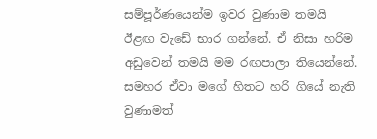සම්පූර්ණයෙන්ම ඉවර වුණාම තමයි ඊළඟ වැඩේ භාර ගන්නේ. ඒ නිසා හරිම අඩුවෙන් තමයි මම රඟපාලා තියෙන්නේ. සමහර ඒවා ම‍ගේ හිතට හරි ගියේ නැති වුණාමත්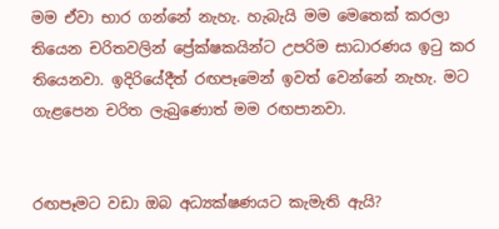මම ඒවා භාර ගන්නේ නැහැ. හැබැයි මම මෙතෙක් කරලා තියෙන චරිතවලින් ප්‍රේක්ෂකයින්ට උපරිම සාධාරණය ඉටු කර තියෙනවා. ඉදිරියේදීත් රඟපෑමෙන් ඉවත් වෙන්නේ නැහැ. මට ගැළපෙන චරිත ලැබුණොත් මම රඟපානවා.


රඟපෑමට වඩා ඔබ අධ්‍යක්ෂණයට කැමැති ඇයි?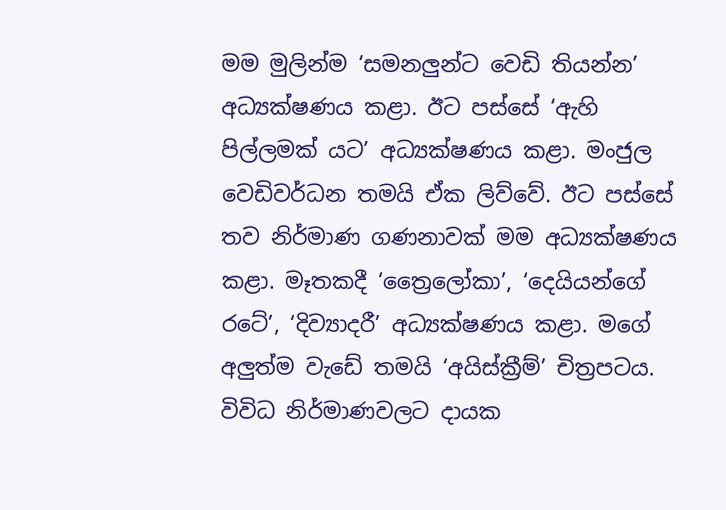මම මුලින්ම ‘සමනලුන්ට වෙඩි තියන්න’ අධ්‍යක්ෂණය කළා. ඊට පස්සේ ‘ඇහි පිල්ලමක් යට’ අධ්‍යක්ෂණය කළා. මංජුල වෙඩිවර්ධන තමයි ඒක ලිව්වේ. ඊට පස්සේ තව නිර්මාණ ගණනාවක් මම අධ්‍යක්ෂණය කළා. මෑතකදී ‘ත්‍රෛලෝකා’, ‘දෙයියන්ගේ රටේ’, ‘දිව්‍යාදරී’ අධ්‍යක්ෂණය කළා. මගේ අලුත්ම වැඩේ තමයි ‘අයිස්ක්‍රීම්’ චිත්‍රපටය. විවිධ නිර්මාණවලට දායක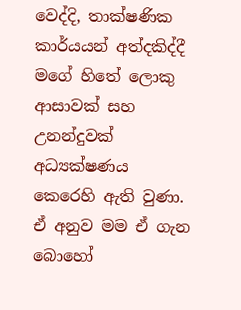වෙද්දි, තාක්ෂණික කාර්යයන් අත්දකිද්දී මගේ හිතේ ලොකු ආසාවක් සහ උනන්දුවක් අධ්‍යක්ෂණය කෙරෙහි ඇති වුණා. ඒ අනුව මම ඒ ගැන බොහෝ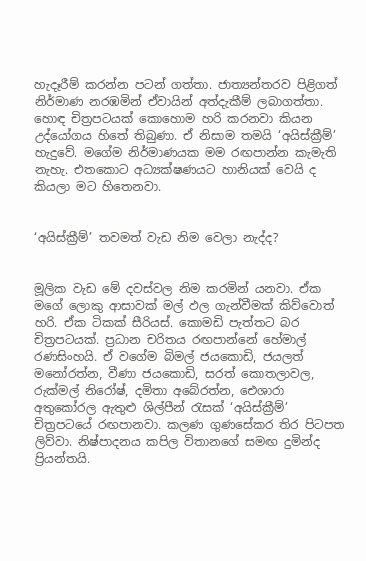හැදෑරීම් කරන්න පටන් ගත්තා. ජාත්‍යන්තරව පිළිගත් නිර්මාණ නරඹමින් ඒවායින් අත්දැකීම් ලබාගත්තා. හොඳ චිත්‍රපටයක් කොහොම හරි කරනවා කියන උද්යෝගය හිතේ තිබුණා. ඒ නිසාම තමයි ‘අයිස්ක්‍රීම්’ හැදුවේ. මගේම නිර්මාණයක මම රඟපාන්න කැමැති නැහැ. එතකොට අධ්‍යක්ෂණයට හානියක් වෙයි ද කියලා මට හිතෙනවා.


‘අයිස්ක්‍රීම්’ තවමත් වැඩ නිම වෙලා නැද්ද?


මූලික වැඩ මේ දවස්වල නිම කරමින් යනවා. ඒක මගේ ලොකු ආසාවක් මල් ඵල ගැන්වීමක් කිව්වොත් හරි. ඒක ටිකක් සීරියස්. කොමඩි පැත්තට බර චිත්‍රපටයක්. ප්‍රධාන චරිතය රඟපාන්නේ හේමාල් රණසිංහයි. ඒ වගේම බිමල් ජයකොඩි, ජයලත් මනෝරත්න, වීණා ජයකොඩි, සරත් කොතලාවල, රුක්මල් නිරෝෂ්, දමිතා අබේරත්න, ඓශාරා අතුකෝරල ඇතුළු ශිල්පීන් රැසක් ‘අයිස්ක්‍රීම්’ චිත්‍රපටයේ රඟපානවා. කලණ ගුණ‍සේකර තිර පිටපත ලිව්වා. නිෂ්පාදනය කපිල විතානගේ සමඟ දුමින්ද ප්‍රියන්තයි.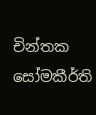චින්තක සෝමකීර්ති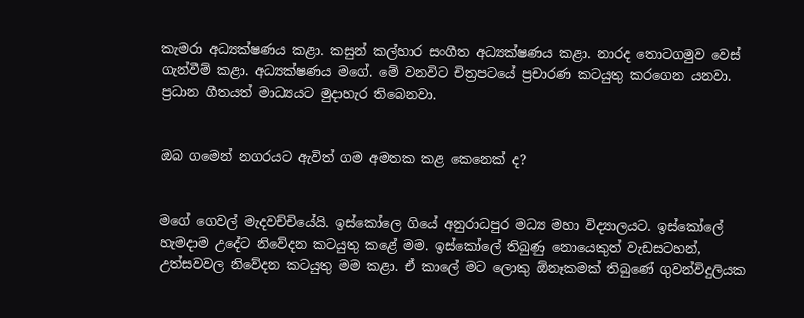කැමරා අධ්‍යක්ෂණය කළා. කසුන් කල්හාර සංගීත අධ්‍යක්ෂණය කළා. නාරද තොටගමුව වෙස් ගැන්වීම් කළා. අධ්‍යක්ෂණය මගේ. මේ වනවිට චිත්‍රපටයේ ප්‍රචාරණ කටයුතු කරගෙන යනවා. ප්‍රධාන ගීතයත් මාධ්‍යයට මුදාහැර තිබෙනවා.


ඔබ ගමෙන් නගරයට ඇවිත් ගම අමතක කළ කෙනෙක් ද?


මගේ ගෙවල් මැදවච්චියේයි. ඉස්කෝලෙ ගියේ අනුරාධපුර මධ්‍ය මහා විද්‍යාලයට. ඉස්කෝලේ හැමදාම උදේට නිවේදන කටයුතු කළේ මම. ඉස්කෝලේ තිබුණු නොයෙකුත් වැඩසටහන්, උත්සවවල නිවේදන කටයුතු මම කළා. ඒ කාලේ මට ලොකු ඕනෑකමක් තිබුණේ ගුවන්විදුලියක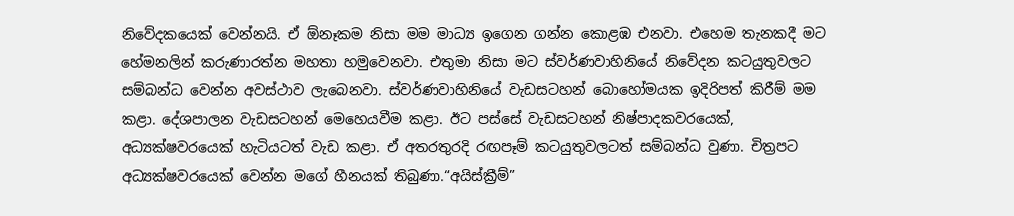නිවේදකයෙක් වෙන්නයි. ඒ ඕනෑකම නිසා මම මාධ්‍ය ඉගෙන ගන්න කොළඹ එනවා. එහෙම තැනකදී මට හේමනලින් කරුණාරත්න මහතා හමුවෙනවා. එතුමා නිසා මට ස්වර්ණවාහිනියේ නිවේදන කටයුතුවලට සම්බන්ධ වෙන්න අවස්ථාව ලැබෙනවා. ස්වර්ණවාහිනියේ වැඩසටහන් බොහෝමයක ඉදිරිපත් කිරීම් මම කළා. දේශපාලන වැඩසටහන් මෙහෙයවීම කළා. ඊට පස්සේ වැඩසටහන් නිෂ්පාදකවරයෙක්, අධ්‍යක්ෂවරයෙක් හැටියටත් වැඩ කළා. ඒ අතරතුරදි රඟපෑම් කටයුතුවලටත් සම්බන්ධ වුණා. චිත්‍රපට අධ්‍යක්ෂවරයෙක් වෙන්න මගේ හීනයක් තිබුණා.“අයිස්ක්‍රීම්”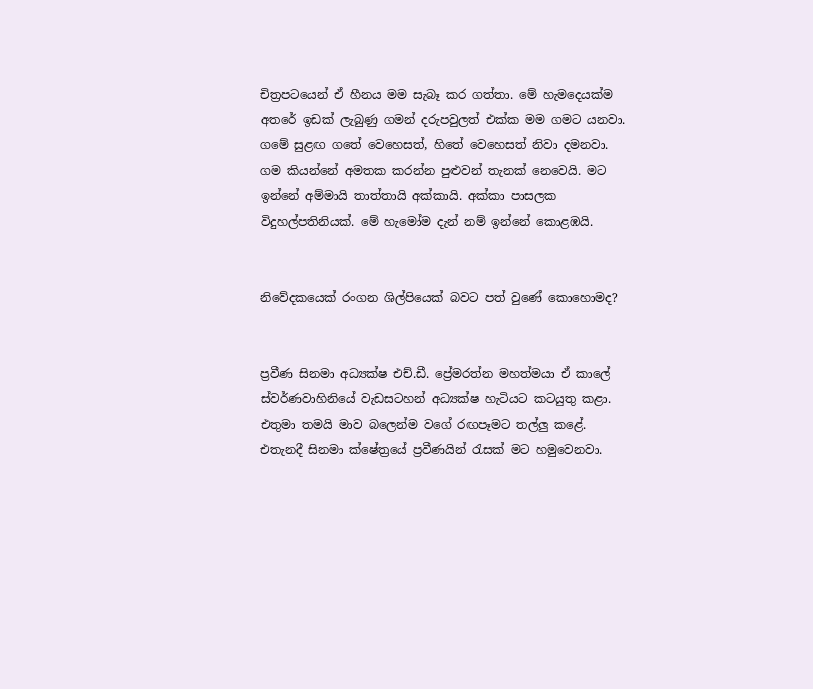චිත්‍රපටයෙන් ඒ හීනය මම සැබෑ කර ගත්තා. මේ හැමදෙයක්ම අතරේ ඉඩක් ලැබුණු ගමන් දරුපවුලත් එක්ක මම ගමට යනවා. ගමේ සුළඟ ගතේ වෙහෙසත්, හිතේ වෙහෙසත් නිවා දමනවා. ගම කියන්නේ අමතක කරන්න පුළුවන් තැනක් නෙවෙයි. මට ඉන්නේ අම්මායි තාත්තායි අක්කායි. අක්කා පාසලක විදුහල්පතිනියක්. මේ හැමෝම දැන් නම් ඉන්නේ කොළඹයි.


නිවේදකයෙක් රංගන ශිල්පියෙක් බවට පත් වුණේ කොහොමද?


ප්‍රවීණ සිනමා අධ්‍යක්ෂ එච්.ඩී. ප්‍රේමරත්න මහත්මයා ඒ කාලේ ස්වර්ණවාහිනියේ වැඩසටහන් අධ්‍යක්ෂ ‍හැටියට කටයුතු කළා. එතුමා තමයි මාව බලෙන්ම වගේ රඟපෑමට තල්ලු කළේ. එතැනදී සිනමා ක්ෂේත්‍රයේ ප්‍රවීණයින් රැසක් මට හමුවෙනවා.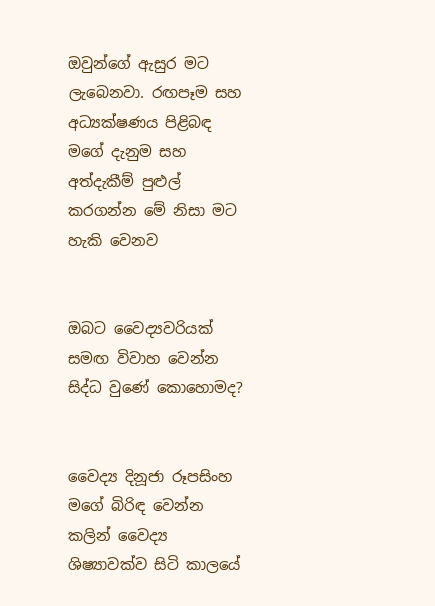ඔවුන්ගේ ඇසුර මට ලැබෙනවා. රඟපෑම සහ අධ්‍යක්ෂණය පිළිබඳ මගේ දැනුම සහ අත්දැකීම් පුළුල් කරගන්න මේ නිසා මට හැකි වෙනව


ඔබට වෛද්‍යවරියක් සමඟ විවාහ වෙන්න සිද්ධ වුණේ කොහොමද?


වෛද්‍ය දිනූජා රූපසිංහ මගේ බිරිඳ වෙන්න කලින් වෛද්‍ය ශිෂ්‍යාවක්ව සිටි කාලයේ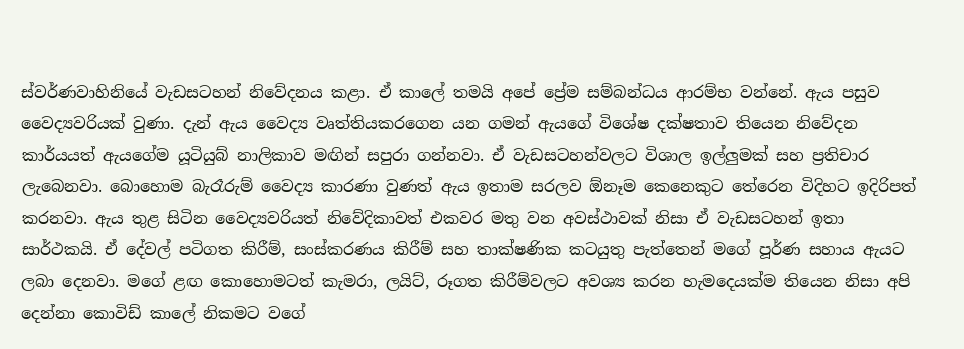ස්වර්ණවාහිනියේ වැඩසටහන් නිවේදනය කළා. ඒ කාලේ තමයි අපේ ප්‍රේම සම්බන්ධය ආරම්භ වන්නේ. ඇය පසුව වෛද්‍යවරියක් වුණා. දැන් ඇය වෛද්‍ය වෘත්තියකරගෙන යන ගමන් ඇයගේ විශේෂ දක්ෂතාව තියෙන නිවේදන කාර්යයත් ඇයගේම යූටියුබ් නාලිකාව මඟින් සපුරා ගන්නවා. ඒ වැඩසටහන්වලට විශාල ඉල්ලුමක් සහ ප්‍රතිචාර ලැබෙනවා. බොහොම බැරෑරුම් වෛද්‍ය කාරණා වුණත් ඇය ඉතාම සරලව ඕනෑම කෙනෙකුට තේරෙන විදිහට ඉදිරිපත් කරනවා. ඇය තුළ සිටින වෛද්‍යවරියත් නිවේදිකාවත් එකවර මතු වන අවස්ථාවක් නිසා ඒ වැඩසටහන් ඉතා සාර්ථකයි. ඒ දේවල් පටිගත කිරීම්, සංස්කරණය කිරීම් සහ තාක්ෂණික කටයුතු පැත්තෙන් මගේ පූර්ණ සහාය ඇයට ලබා දෙනවා. මගේ ළඟ කොහොමටත් කැමරා, ලයිට්, රූගත කිරීම්වලට අවශ්‍ය කරන හැමදෙයක්ම තියෙන නිසා අපි දෙන්නා කොවිඩ් කාලේ නිකමට වගේ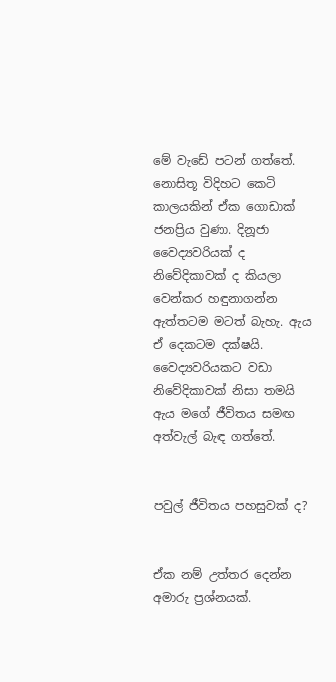මේ වැඩේ පටන් ගත්තේ. නොසිතූ විදිහට කෙටි කාලයකින් ඒක ගොඩාක් ජනප්‍රිය වුණා. දිනූජා වෛද්‍යවරියක් ද නිවේදිකාවක් ද කියලා වෙන්කර හඳුනාගන්න ඇත්තටම මටත් බැහැ. ඇය ඒ දෙකටම දක්ෂයි. වෛද්‍යවරියකට වඩා නිවේදිකාවක් නිසා තමයි ඇය මගේ ජීවිතය සමඟ අත්වැල් බැඳ ගත්තේ.


පවුල් ජීවිතය පහසුවක් ද?


ඒක නම් උත්තර දෙන්න අමාරු ප්‍රශ්නයක්.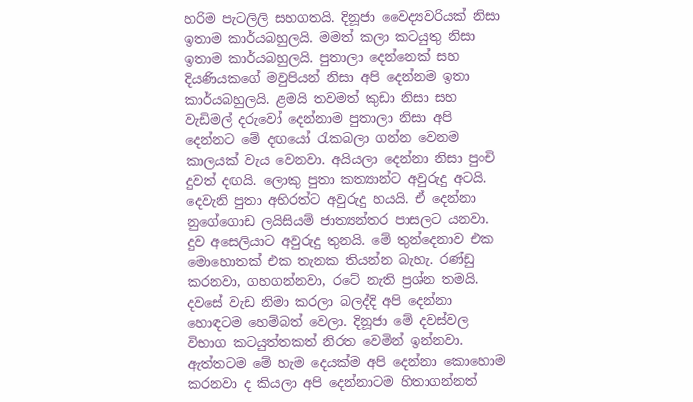හරිම පැටලිලි සහගතයි. දිනූජා වෛද්‍යවරියක් නිසා ඉතාම කාර්යබහුලයි. මමත් කලා කටයුතු නිසා ඉතාම කාර්යබහුලයි. පුතාලා දෙන්නෙක් සහ දියණියකගේ මවුපියන් නිසා අපි දෙන්නම ඉතා කාර්යබහුලයි. ළමයි තවමත් කුඩා නිසා සහ වැඩිමල් දරුවෝ දෙන්නාම පුතාලා නිසා අපි දෙන්නට මේ දඟයෝ රැකබලා ගන්න වෙනම කාලයක් වැය වෙනවා. අයියලා දෙන්නා නිසා පුංචි දුවත් දඟයි. ලොකු පුතා කත්‍යාන්ට අවුරුදු අටයි. දෙවැනි පුතා අභිරත්ට අවුරුදු හයයි. ඒ දෙන්නා නුගේගොඩ ලයිසියම් ජාත්‍යන්තර පාසලට යනවා. දුව අසෙලියාට අවුරුදු තුනයි. මේ තුන්දෙනාව එක මොහොතක් එක තැනක තියන්න බැහැ. රණ්ඩු කරනවා, ගහගන්නවා, රටේ නැති ප්‍රශ්න තමයි. දවසේ වැඩ නිමා කරලා බලද්දි අපි දෙන්නා හොඳටම හෙම්බත් වෙලා. දිනූජා මේ දවස්වල විභාග කටයුත්තකත් නිරත වෙමින් ඉන්නවා. ඇත්තටම මේ හැම දෙයක්ම අපි දෙන්නා කොහොම කරනවා ද කියලා අපි දෙන්නාටම හිතාගන්නත්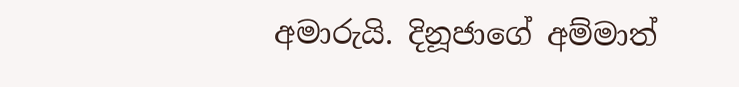අමාරුයි. දිනූජාගේ අම්මාත්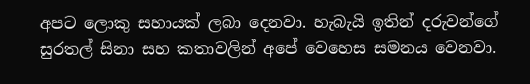අපට ලොකු සහායක් ලබා දෙනවා. හැබැයි ඉතින් දරුවන්ගේ සුරතල් සිනා සහ කතාවලින් අපේ වෙහෙස සමනය වෙනවා.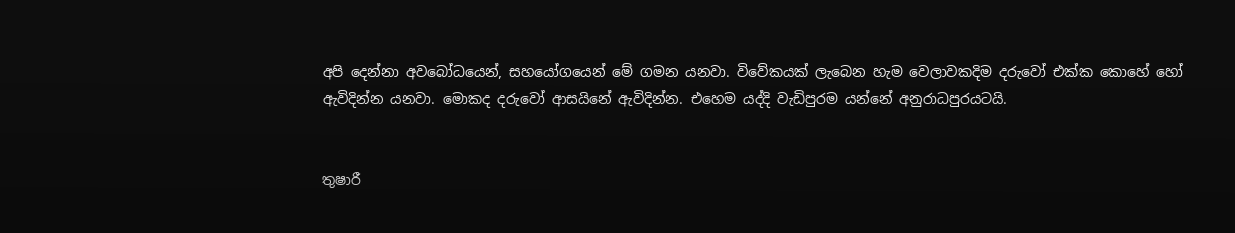අපි දෙන්නා අවබෝධයෙන්, සහයෝගයෙන් මේ ගමන යනවා. විවේකයක් ලැබෙන හැම වෙලාවකදිම දරුවෝ එක්ක කොහේ හෝ ඇවිදින්න යනවා. මොකද දරුවෝ ආසයිනේ ඇවිදින්න. එහෙම යද්දි වැඩිපුරම යන්නේ අනුරාධපුරයටයි.


තුෂාරී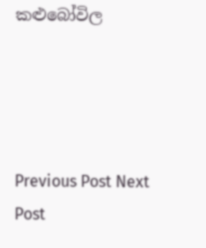කළුබෝවිල




Previous Post Next Post